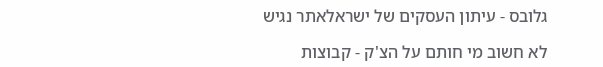גלובס - עיתון העסקים של ישראלאתר נגיש

לא חשוב מי חותם על הצ'ק - קבוצות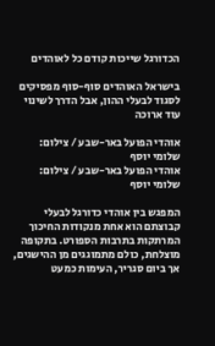הכדורגל שייכות קודם כל לאוהדים

בישראל האוהדים סוף-סוף מפסיקים לסגוד לבעלי ההון, אבל הדרך לשינוי עוד ארוכה

אוהדי הפועל באר-שבע / צילום: שלומי יוסף
אוהדי הפועל באר-שבע / צילום: שלומי יוסף

המפגש בין אוהדי כדורגל לבעלי קבוצתם הוא אחת מנקודות החיכוך המרתקות בתרבות הספורט. בתקופה מוצלחת, כולם מתמוגגים מן ההישגים, אך ביום סגריר, העימות כמעט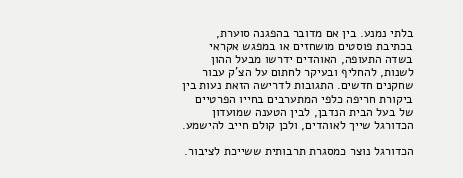בלתי נמנע. בין אם מדובר בהפגנה סוערת, בכתיבת פוסטים מושחזים או במפגש אקראי בשדה התעופה, האוהדים ידרשו מבעל ההון לשנות, להחליף ובעיקר לחתום על הצ'ק עבור שחקנים חדשים. התגובות לדרישה הזאת נעות בין ביקורת חריפה כלפי המתערבים בחייו הפרטיים של בעל הבית הנדבן, לבין הטענה שמועדון הכדורגל שייך לאוהדים, ולכן קולם חייב להישמע.

הכדורגל נוצר כמסגרת תרבותית ששייכת לציבור.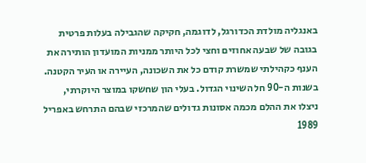באנגליה מולדת הכדורגל, לדוגמה, חקיקה שהגבילה בעלות פרטית בגובה של שבעה אחוזים וחצי לכל היותר ממניות המועדון הותירה את הענף כקהילתי שמשרת קודם כל את השכונה, העיירה או העיר הקטנה. בשנות ה-90 חל השינוי הגדול. בעלי הון שחשקו במוצר היוקרתי, ניצלו את ההלם מכמה אסונות גדולים שהמרכזי שבהם התרחש באפריל 1989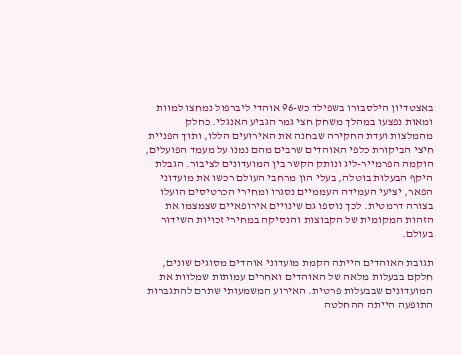באצטדיון הילסבורו בשפילד כש-96 אוהדי ליברפול נמחצו למוות ומאות נפצעו במהלך משחק חצי גמר הגביע האנגלי. כחלק מהמלצות ועדת החקירה שבחנה את האירועים הללו, ותוך הפניית חיצי הביקורת כלפי האוהדים שרבים מהם נמנו על מעמד הפועלים, הוקמה הפרמייר-ליג ונותק הקשר בין המועדונים לציבור. הגבלת היקף הבעלות בוטלה, בעלי הון מרחבי העולם רכשו את מועדוני הפאר, יציעי העמידה העממיים נסגרו ומחירי הכרטיסים הועלו בצורה דרמטית. לכך נוספו גם שינויים אירופאיים שצמצמו את הזהות המקומית של הקבוצות והנסיקה במחירי זכויות השידור בעולם.

תגובת האוהדים הייתה הקמת מועדוני אוהדים מסוגים שונים, חלקם בבעלות מלאה של האוהדים ואחרים עמותות שמלוות את המועדונים שבבעלות פרטית. האירוע המשמעותי שתרם להתגברות התופעה הייתה ההחלטה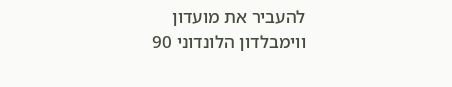להעביר את מועדון ווימבלדון הלונדוני 90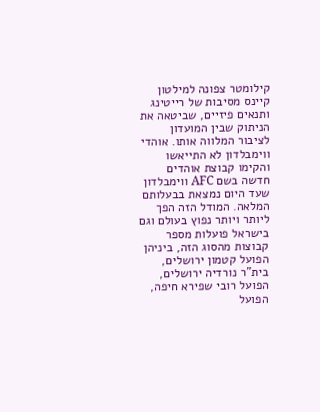קילומטר צפונה למילטון קיינס מסיבות של רייטינג ותנאים פיזיים, שביטאה את הניתוק שבין המועדון לציבור המלווה אותו. אוהדי ווימבלדון לא התייאשו והקימו קבוצת אוהדים חדשה בשם AFC ווימבלדון שעד היום נמצאת בבעלותם המלאה. המודל הזה הפך ליותר ויותר נפוץ בעולם וגם בישראל פועלות מספר קבוצות מהסוג הזה, ביניהן הפועל קטמון ירושלים, בית"ר נורדיה ירושלים, הפועל רובי שפירא חיפה, הפועל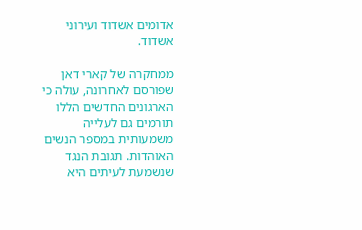אדומים אשדוד ועירוני אשדוד.

ממחקרה של קארי דאן שפורסם לאחרונה, עולה כי הארגונים החדשים הללו תורמים גם לעלייה משמעותית במספר הנשים האוהדות. תגובת הנגד שנשמעת לעיתים היא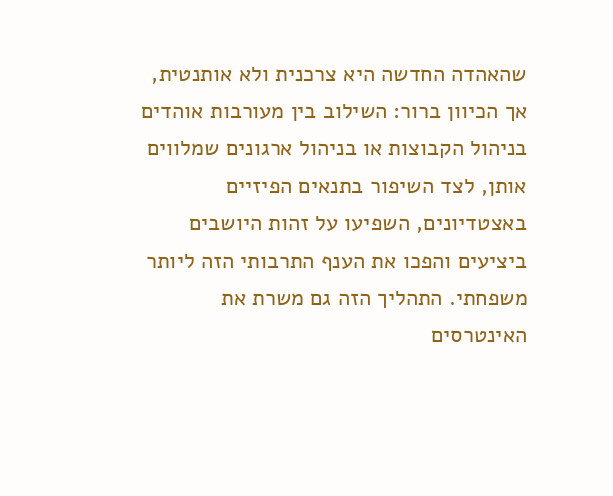שהאהדה החדשה היא צרכנית ולא אותנטית, אך הכיוון ברור: השילוב בין מעורבות אוהדים בניהול הקבוצות או בניהול ארגונים שמלווים אותן, לצד השיפור בתנאים הפיזיים באצטדיונים, השפיעו על זהות היושבים ביציעים והפכו את הענף התרבותי הזה ליותר משפחתי. התהליך הזה גם משרת את האינטרסים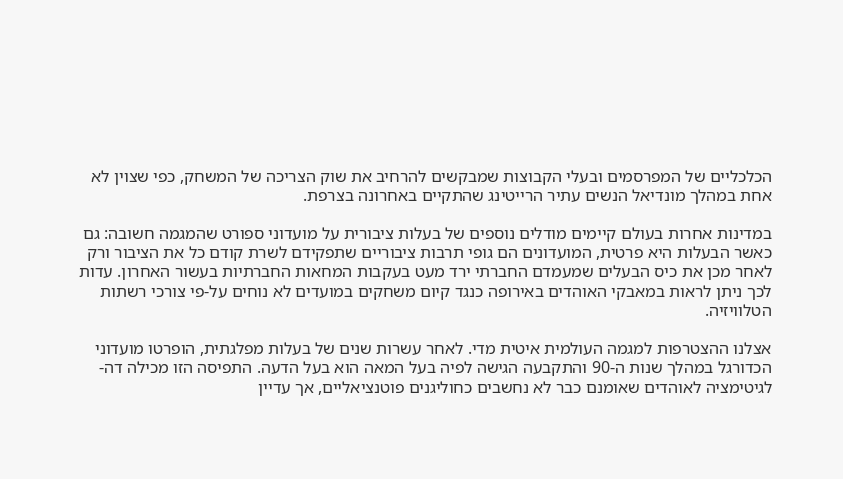הכלכליים של המפרסמים ובעלי הקבוצות שמבקשים להרחיב את שוק הצריכה של המשחק, כפי שצוין לא אחת במהלך מונדיאל הנשים עתיר הרייטינג שהתקיים באחרונה בצרפת.

במדינות אחרות בעולם קיימים מודלים נוספים של בעלות ציבורית על מועדוני ספורט שהמגמה חשובה: גם כאשר הבעלות היא פרטית, המועדונים הם גופי תרבות ציבוריים שתפקידם לשרת קודם כל את הציבור ורק לאחר מכן את כיס הבעלים שמעמדם החברתי ירד מעט בעקבות המחאות החברתיות בעשור האחרון. עדות לכך ניתן לראות במאבקי האוהדים באירופה כנגד קיום משחקים במועדים לא נוחים על-פי צורכי רשתות הטלוויזיה.

אצלנו ההצטרפות למגמה העולמית איטית מדי. לאחר עשרות שנים של בעלות מפלגתית, הופרטו מועדוני הכדורגל במהלך שנות ה-90 והתקבעה הגישה לפיה בעל המאה הוא בעל הדעה. התפיסה הזו מכילה דה-לגיטימציה לאוהדים שאומנם כבר לא נחשבים כחוליגנים פוטנציאליים, אך עדיין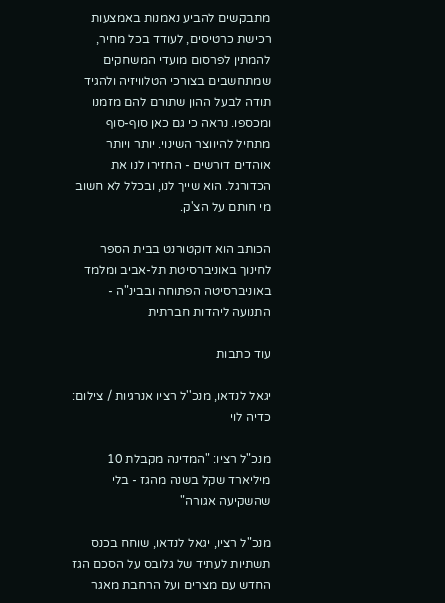מתבקשים להביע נאמנות באמצעות רכישת כרטיסים, לעודד בכל מחיר, להמתין לפרסום מועדי המשחקים שמתחשבים בצורכי הטלוויזיה ולהגיד תודה לבעל ההון שתורם להם מזמנו ומכספו. נראה כי גם כאן סוף-סוף מתחיל להיווצר השינוי. יותר ויותר אוהדים דורשים - החזירו לנו את הכדורגל. הוא שייך לנו, ובכלל לא חשוב מי חותם על הצ'ק.

הכותב הוא דוקטורנט בבית הספר לחינוך באוניברסיטת תל-אביב ומלמד באוניברסיטה הפתוחה ובבינ"ה - התנועה ליהדות חברתית

עוד כתבות

יגאל לנדאו, מנכ''ל רציו אנרגיות / צילום: כדיה לוי

מנכ"ל רציו: "המדינה מקבלת 10 מיליארד שקל בשנה מהגז - בלי שהשקיעה אגורה"

מנכ"ל רציו, יגאל לנדאו, שוחח בכנס תשתיות לעתיד של גלובס על הסכם הגז החדש עם מצרים ועל הרחבת מאגר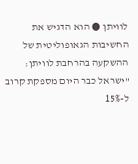לוויתן ● הוא הדגיש את החשיבות הגאופוליטית של ההשקעה בהרחבת לוויתן: "ישראל כבר היום מספקת קרוב ל-15%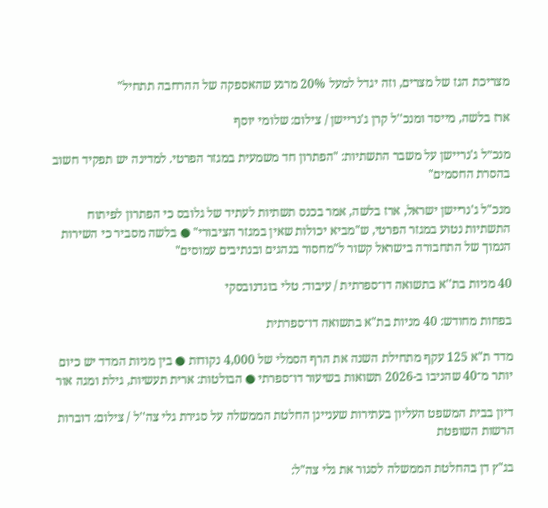מצריכת הגז של מצרים, וזה יגדל למעל 20% מרגע שהאספקה של ההרחבה תתחיל"

ארז בלשה, מייסד ומנכ''ל קרן ג'נריישן / צילום: שלומי יוסף

מנכ״ל ג'נריישן על משבר התשתיות: "הפתרון חד משמעית במגזר הפרטי. למדינה יש תפקיד חשוב בהסרת החסמים"

מנכ"ל ג'נריישן ישראל, ארז בלשה, אמר בכנס תשתיות לעתיד של גלובס כי הפתרון לפיתוח התשתיות נטוע במגזר הפרטי, ש"מביא יכולות שאין במגזר הציבורי" ● בלשה מסביר כי השירות הנמוך של התחבורה בישראל קשור ל"מחסור בנהגים ובנתיבים עמוסים"

40 מניות בת''א בתשואה דו־ספרתית / עיבוד: טלי בוגדנובסקי

בפחות מחודש: 40 מניות בת"א בתשואה דו־ספרתית

מדד ת"א 125 עקף מתחילת השנה את הרף הסמלי של 4,000 נקודות ● בין מניות המדד יש כיום יותר מ־40 שהניבו ב-2026 תשואות בשיעור דו־ספרתי ● הבולטות: ארית תעשיות, גילת ומגה אור

דיון בבית המשפט העליון בעתירות שעניינן החלטת הממשלה על סגירת גלי צה''ל / צילום: דוברות הרשות השופטת

בג"ץ דן בהחלטת הממשלה לסגור את גלי צה"ל: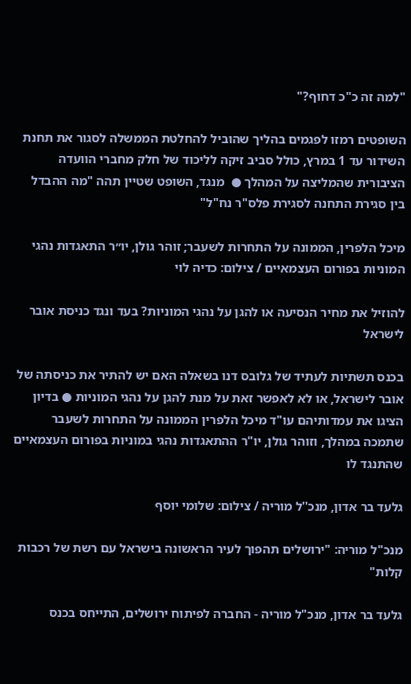"למה זה כ"כ דחוף?"

השופטים רמזו לפגמים בהליך שהוביל להחלטת הממשלה לסגור את תחנת השידור עד 1 במרץ, כולל סביב זיקה לליכוד של חלק מחברי הוועדה הציבורית שהמליצה על המהלך ●  מנגד, השופט שטיין תהה "מה ההבדל בין סגירת התחנה לסגירת פלס"ר נח"ל"

מיכל הלפרין, הממונה על התחרות לשעבר; זוהר גולן, יו״ר התאגדות נהגי המוניות בפורום העצמאיים / צילום: כדיה לוי

להוזיל את מחיר הנסיעה או להגן על נהגי המוניות? בעד ונגד כניסת אובר לישראל

בכנס תשתיות לעתיד של גלובס דנו בשאלה האם יש להתיר את כניסתה של אובר לישראל, או לא לאפשר זאת על מנת להגן על נהגי המוניות ● בדיון הציגו את עמדותיהם עו"ד מיכל הלפרין הממונה על התחרות לשעבר שתמכה במהלך, וזוהר גולן, יו"ר ההתאגדות נהגי במוניות בפורום העצמאיים שהתנגד לו

גלעד בר אדון, מנכ''ל מוריה / צילום: שלומי יוסף

מנכ"ל מוריה: "ירושלים תהפוך לעיר הראשונה בישראל עם רשת של רכבות קלות"

גלעד בר אדון, מנכ"ל מוריה - החברה לפיתוח ירושלים, התייחס בכנס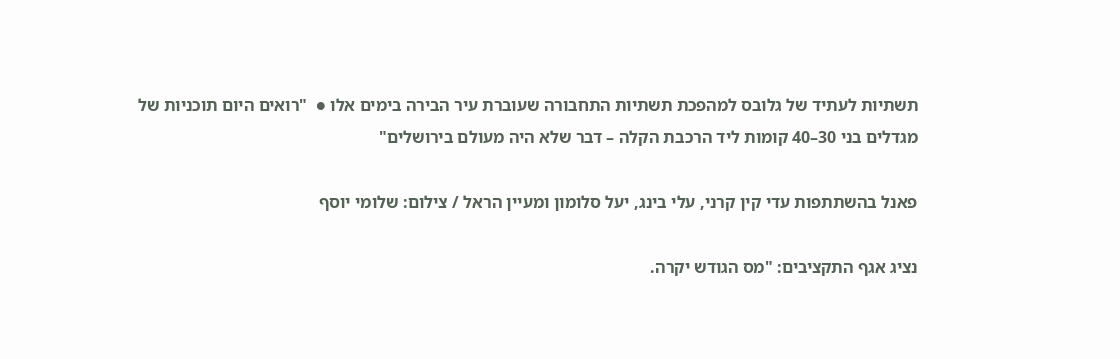תשתיות לעתיד של גלובס למהפכת תשתיות התחבורה שעוברת עיר הבירה בימים אלו ●  "רואים היום תוכניות של מגדלים בני 30–40 קומות ליד הרכבת הקלה – דבר שלא היה מעולם בירושלים"

פאנל בהשתתפות עדי קין קרני, עלי בינג, יעל סלומון ומעיין הראל / צילום: שלומי יוסף

נציג אגף התקציבים: "מס הגודש יקרה.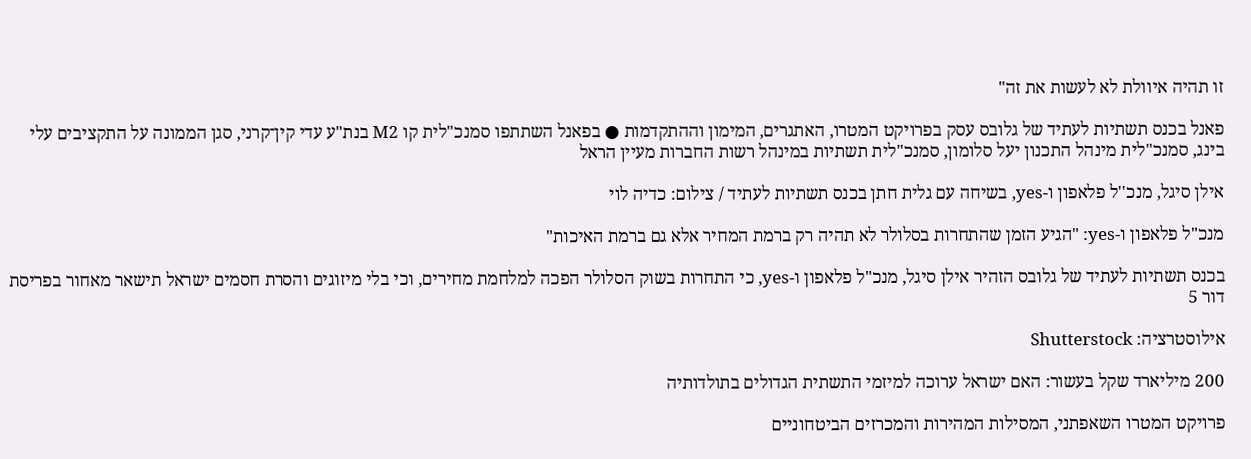זו תהיה איוולת לא לעשות את זה"

פאנל בכנס תשתיות לעתיד של גלובס עסק בפרויקט המטרו, האתגרים, המימון וההתקדמות ● בפאנל השתתפו סמנכ"לית קו M2 בנת"ע עדי קין־קרני, סגן הממונה על התקציבים עלי בינג, סמנכ"לית מינהל התכנון יעל סלומון, סמנכ"לית תשתיות במינהל רשות החברות מעיין הראל

אילן סיגל, מנכ''ל פלאפון ו-yes, בשיחה עם גלית חתן בכנס תשתיות לעתיד / צילום: כדיה לוי

מנכ"ל פלאפון ו-yes: "הגיע הזמן שהתחרות בסלולר לא תהיה רק ברמת המחיר אלא גם ברמת האיכות"

בכנס תשתיות לעתיד של גלובס הזהיר אילן סיגל, מנכ"ל פלאפון ו-yes, כי התחרות בשוק הסלולר הפכה למלחמת מחירים, וכי בלי מיזוגים והסרת חסמים ישראל תישאר מאחור בפריסת דור 5

אילוסטרציה: Shutterstock

200 מיליארד שקל בעשור: האם ישראל ערוכה למיזמי התשתית הגדולים בתולדותיה

פרויקט המטרו השאפתני, המסילות המהירות והמכרזים הביטחוניים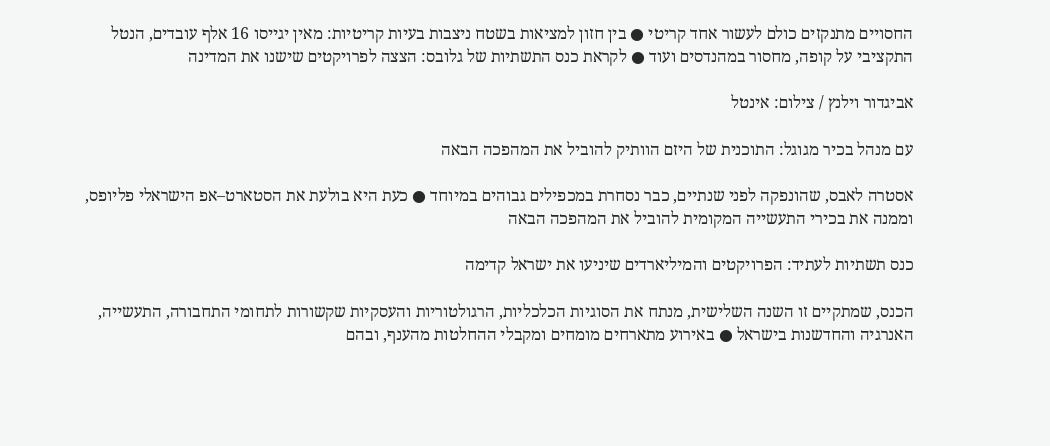החסויים מתנקזים כולם לעשור אחד קריטי ● בין חזון למציאות בשטח ניצבות בעיות קריטיות: מאין יגייסו 16 אלף עובדים, הנטל התקציבי על קופה, מחסור במהנדסים ועוד ● לקראת כנס התשתיות של גלובס: הצצה לפרויקטים שישנו את המדינה

אביגדור וילנץ / צילום: אינטל

עם מנהל בכיר מגוגל: התוכנית של היזם הוותיק להוביל את המהפכה הבאה

אסטרה לאבס, שהונפקה לפני שנתיים, כבר נסחרת במכפילים גבוהים במיוחד ● כעת היא בולעת את הסטארט–אפ הישראלי פליופס, וממנה את בכירי התעשייה המקומית להוביל את המהפכה הבאה

כנס תשתיות לעתיד: הפרויקטים והמיליארדים שיניעו את ישראל קדימה

הכנס, שמתקיים זו השנה השלישית, מנתח את הסוגיות הכלכליות, הרגולטוריות והעסקיות שקשורות לתחומי התחבורה, התעשייה, האנרגיה והחדשנות בישראל ● באירוע מתארחים מומחים ומקבלי ההחלטות מהענף, ובהם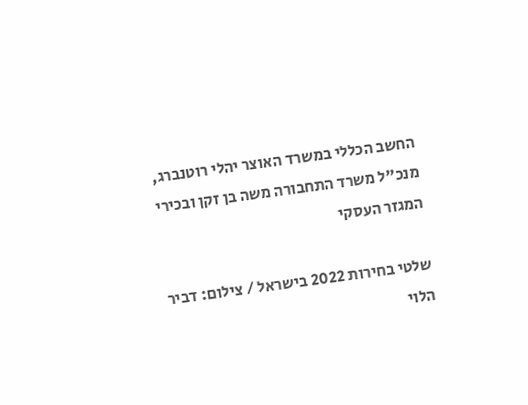החשב הכללי במשרד האוצר יהלי רוטנברג, מנכ"ל משרד התחבורה משה בן זקן ובכירי המגזר העסקי

שלטי בחירות 2022 בישראל / צילום: דביר הלוי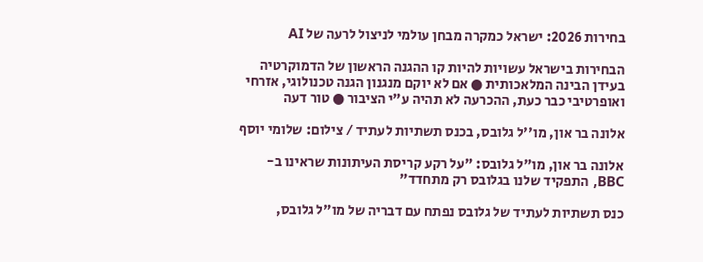בחירות 2026: ישראל כמקרה מבחן עולמי לניצול לרעה של AI

הבחירות בישראל עשויות להיות קו ההגנה הראשון של הדמוקרטיה בעידן הבינה המלאכותית ● אם לא יוקם מנגנון הגנה טכנולוגי, אזרחי ואופרטיבי כבר כעת, ההכרעה לא תהיה ע"י הציבור ● טור דעה

אלונה בר און, מו''ל גלובס, בכנס תשתיות לעתיד / צילום: שלומי יוסף

אלונה בר און, מו"ל גלובס: "על רקע קריסת העיתונות שראינו ב-BBC, התפקיד שלנו בגלובס רק מתחדד"

כנס תשתיות לעתיד של גלובס נפתח עם דבריה של מו"ל גלובס,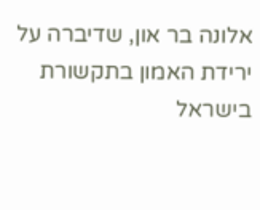אלונה בר און, שדיברה על ירידת האמון בתקשורת בישראל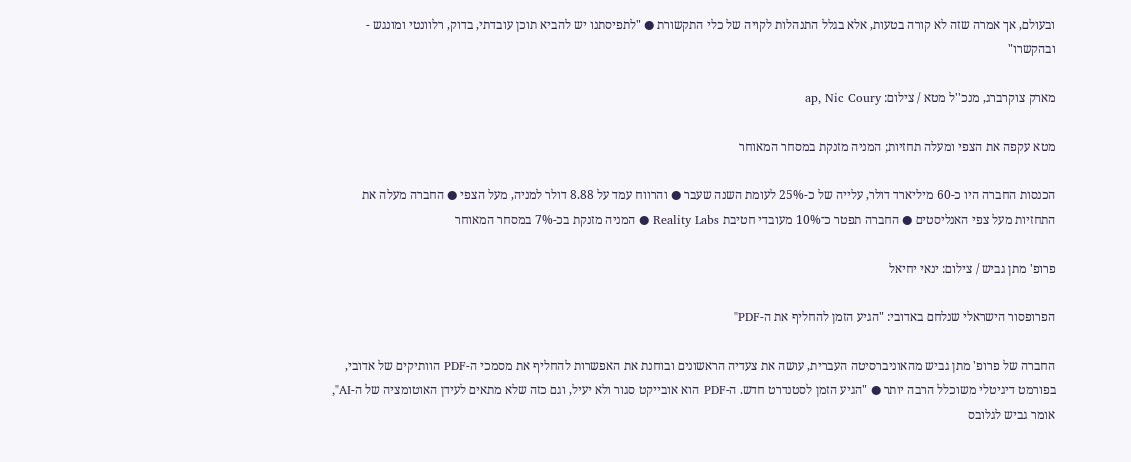ובעולם, אך אמרה שזה לא קורה בטעות, אלא בגלל התנהלות לקויה של כלי התקשורת ● "לתפיסתנו יש להביא תוכן עובדתי, בדוק, רלוונטי ומונגש - ובהקשרו"

מארק צוקרברג, מנכ''ל מטא / צילום: ap, Nic Coury

מטא עקפה את הצפי ומעלה תחזיות; המניה מזנקת במסחר המאוחר

הכנסות החברה היו כ-60 מיליארד דולר, עלייה של כ-25% לעומת השנה שעבר ● והרווח עמד על 8.88 דולר למניה, מעל הצפי ● החברה מעלה את התחזיות מעל צפי האנליסטים ● החברה תפטר כ־10% מעובדי חטיבת Reality Labs ● המניה מזנקת בכ-7% במסחר המאוחר

פרופ' מתן גביש / צילום: ינאי יחיאל

הפרופסור הישראלי שנלחם באדובי: "הגיע הזמן להחליף את ה-PDF"

החברה של פרופ' מתן גביש מהאוניברסיטה העברית, עושה את צעדיה הראשונים ובוחנת את האפשרות להחליף את מסמכי ה-PDF הוותיקים של אדובי, בפורמט דיגיטלי משוכלל הרבה יותר ● "הגיע הזמן לסטנדרט חדש. ה-PDF הוא אובייקט סגור ולא יעיל, וגם כזה שלא מתאים לעידן האוטומציה של ה-AI", אומר גביש לגלובס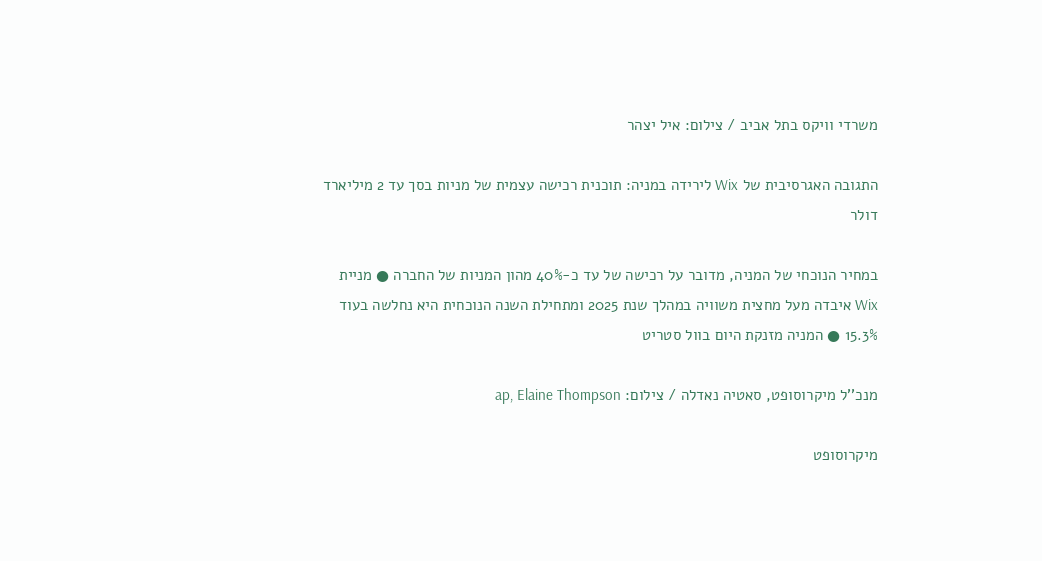משרדי וויקס בתל אביב / צילום: איל יצהר

התגובה האגרסיבית של Wix לירידה במניה: תוכנית רכישה עצמית של מניות בסך עד 2 מיליארד דולר

במחיר הנוכחי של המניה, מדובר על רכישה של עד כ-40% מהון המניות של החברה ● מניית Wix איבדה מעל מחצית משוויה במהלך שנת 2025 ומתחילת השנה הנוכחית היא נחלשה בעוד 15.3% ● המניה מזנקת היום בוול סטריט

מנכ''ל מיקרוסופט, סאטיה נאדלה / צילום: ap, Elaine Thompson

מיקרוסופט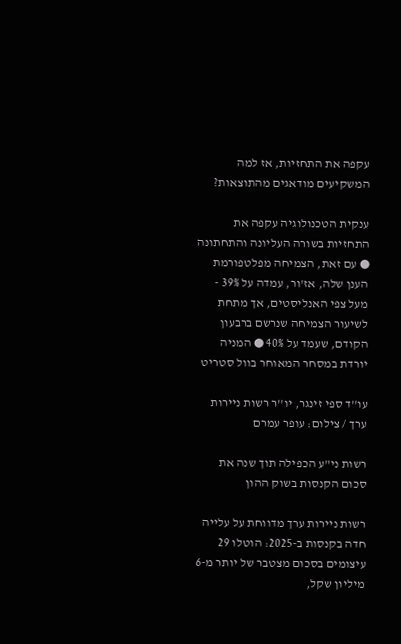עקפה את התחזיות, אז למה המשקיעים מודאגים מהתוצאות?

ענקית הטכנולוגיה עקפה את התחזיות בשורה העליונה והתחתונה ● עם זאת, הצמיחה מפלטפורמת הענן שלה, אז'ור, עמדה על 39% - מעל צפי האנליסטים, אך מתחת לשיעור הצמיחה שנרשם ברבעון הקודם, שעמד על 40% ● המניה יורדת במסחר המאוחר בוול סטריט

עו''ד ספי זינגר, יו''ר רשות ניירות ערך / צילום: עופר עמרם

רשות ני"ע הכפילה תוך שנה את סכום הקנסות בשוק ההון

רשות ניירות ערך מדווחת על עלייה חדה בקנסות ב-2025: הוטלו 29 עיצומים בסכום מצטבר של יותר מ-6 מיליון שקל,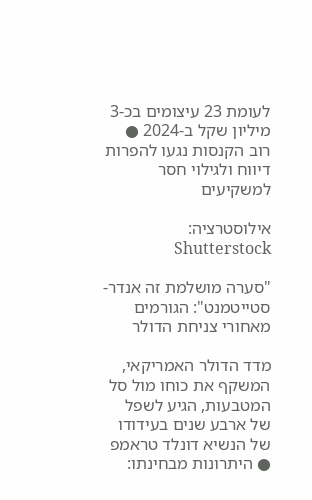לעומת 23 עיצומים בכ-3 מיליון שקל ב-2024 ● רוב הקנסות נגעו להפרות דיווח ולגילוי חסר למשקיעים

אילוסטרציה: Shutterstock

"סערה מושלמת זה אנדר-סטייטמנט": הגורמים מאחורי צניחת הדולר

מדד הדולר האמריקאי, המשקף את כוחו מול סל המטבעות, הגיע לשפל של ארבע שנים בעידודו של הנשיא דונלד טראמפ ● היתרונות מבחינתו: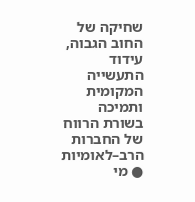שחיקה של החוב הגבוה, עידוד התעשייה המקומית ותמיכה בשורת הרווח של החברות הרב–לאומיות ● מי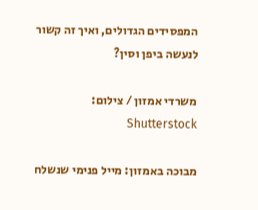המפסידים הגדולים, ואיך זה קשור לנעשה ביפן וסין?

משרדי אמזון / צילום: Shutterstock

מבוכה באמזון: מייל פנימי שנשלח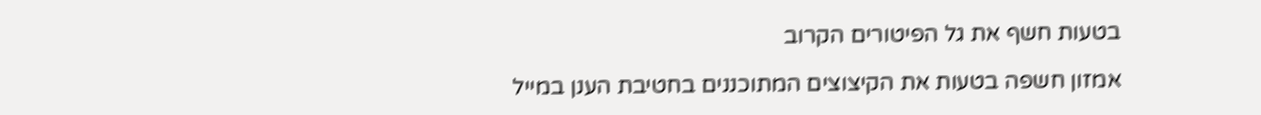בטעות חשף את גל הפיטורים הקרוב

אמזון חשפה בטעות את הקיצוצים המתוכננים בחטיבת הענן במייל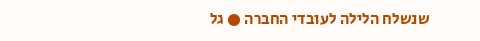שנשלח הלילה לעובדי החברה ● גל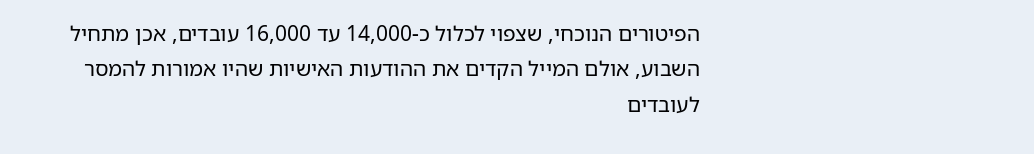הפיטורים הנוכחי, שצפוי לכלול כ-14,000 עד 16,000 עובדים, אכן מתחיל השבוע, אולם המייל הקדים את ההודעות האישיות שהיו אמורות להמסר לעובדים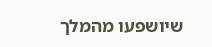שיושפעו מהמלך